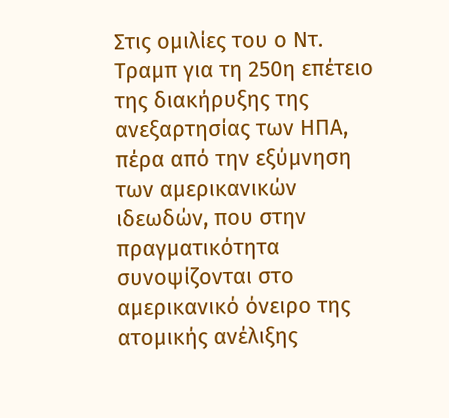Στις ομιλίες του ο Ντ. Τραμπ για τη 250η επέτειο
της διακήρυξης της ανεξαρτησίας των ΗΠΑ, πέρα από την εξύμνηση των αμερικανικών
ιδεωδών, που στην πραγματικότητα συνοψίζονται στο αμερικανικό όνειρο της
ατομικής ανέλιξης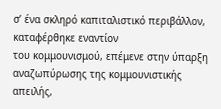σ’ ένα σκληρό καπιταλιστικό περιβάλλον, καταφέρθηκε εναντίον
του κομμουνισμού, επέμενε στην ύπαρξη αναζωπύρωσης της κομμουνιστικής απειλής,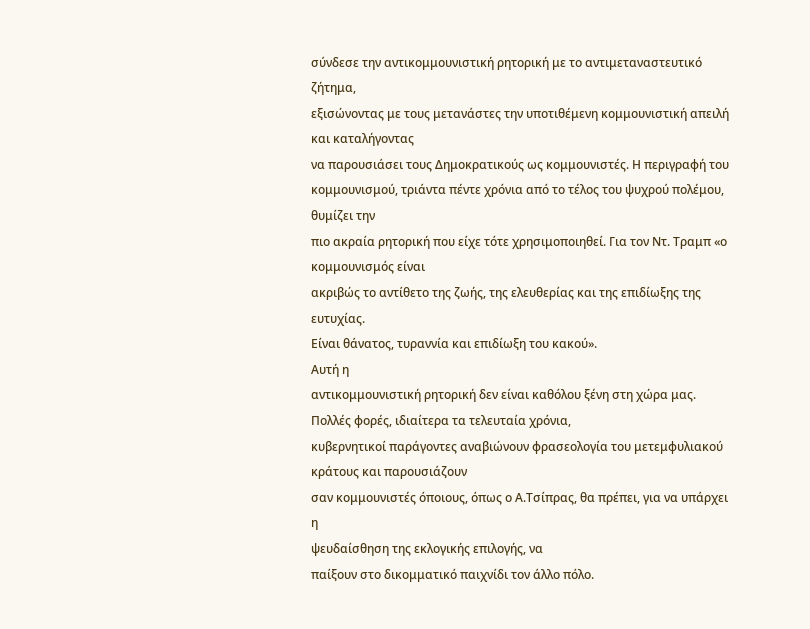σύνδεσε την αντικομμουνιστική ρητορική με το αντιμεταναστευτικό ζήτημα,
εξισώνοντας με τους μετανάστες την υποτιθέμενη κομμουνιστική απειλή και καταλήγοντας
να παρουσιάσει τους Δημοκρατικούς ως κομμουνιστές. Η περιγραφή του
κομμουνισμού, τριάντα πέντε χρόνια από το τέλος του ψυχρού πολέμου, θυμίζει την
πιο ακραία ρητορική που είχε τότε χρησιμοποιηθεί. Για τον Ντ. Τραμπ «ο κομμουνισμός είναι
ακριβώς το αντίθετο της ζωής, της ελευθερίας και της επιδίωξης της ευτυχίας.
Είναι θάνατος, τυραννία και επιδίωξη του κακού».
Αυτή η
αντικομμουνιστική ρητορική δεν είναι καθόλου ξένη στη χώρα μας. Πολλές φορές, ιδιαίτερα τα τελευταία χρόνια,
κυβερνητικοί παράγοντες αναβιώνουν φρασεολογία του μετεμφυλιακού κράτους και παρουσιάζουν
σαν κομμουνιστές όποιους, όπως ο Α.Τσίπρας, θα πρέπει, για να υπάρχει η
ψευδαίσθηση της εκλογικής επιλογής, να
παίξουν στο δικομματικό παιχνίδι τον άλλο πόλο.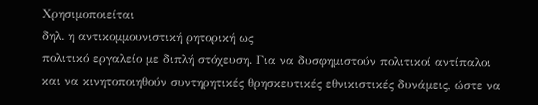Χρησιμοποιείται
δηλ. η αντικομμουνιστική ρητορική ως
πολιτικό εργαλείο με διπλή στόχευση. Για να δυσφημιστούν πολιτικοί αντίπαλοι
και να κινητοποιηθούν συντηρητικές θρησκευτικές εθνικιστικές δυνάμεις, ώστε να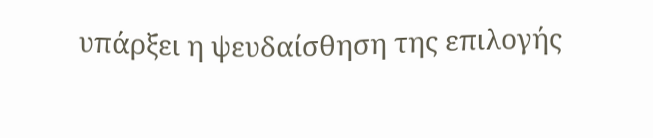υπάρξει η ψευδαίσθηση της επιλογής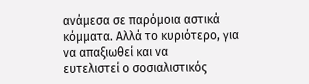ανάμεσα σε παρόμοια αστικά κόμματα. Αλλά το κυριότερο, για να απαξιωθεί και να
ευτελιστεί ο σοσιαλιστικός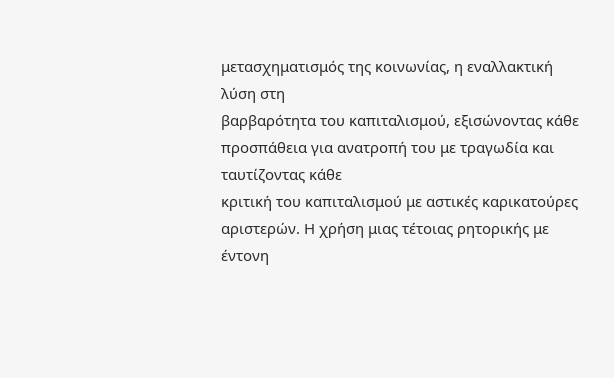μετασχηματισμός της κοινωνίας, η εναλλακτική λύση στη
βαρβαρότητα του καπιταλισμού, εξισώνοντας κάθε προσπάθεια για ανατροπή του με τραγωδία και ταυτίζοντας κάθε
κριτική του καπιταλισμού με αστικές καρικατούρες αριστερών. Η χρήση μιας τέτοιας ρητορικής με έντονη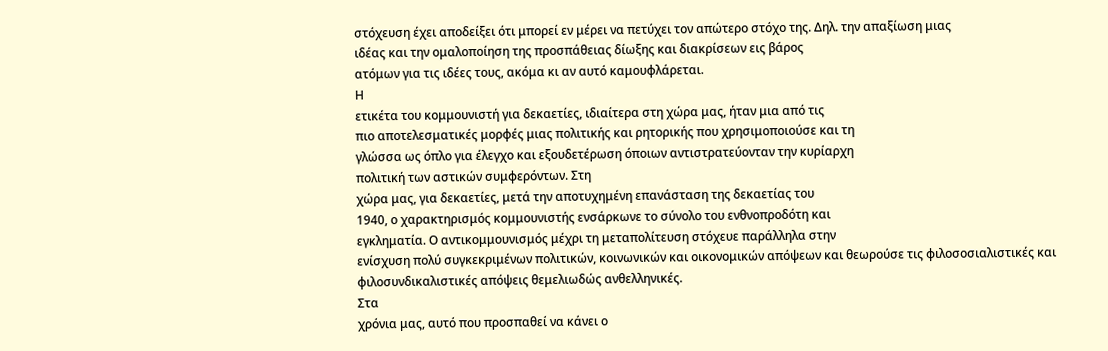στόχευση έχει αποδείξει ότι μπορεί εν μέρει να πετύχει τον απώτερο στόχο της. Δηλ. την απαξίωση μιας
ιδέας και την ομαλοποίηση της προσπάθειας δίωξης και διακρίσεων εις βάρος
ατόμων για τις ιδέες τους, ακόμα κι αν αυτό καμουφλάρεται.
Η
ετικέτα του κομμουνιστή για δεκαετίες, ιδιαίτερα στη χώρα μας, ήταν μια από τις
πιο αποτελεσματικές μορφές μιας πολιτικής και ρητορικής που χρησιμοποιούσε και τη
γλώσσα ως όπλο για έλεγχο και εξουδετέρωση όποιων αντιστρατεύονταν την κυρίαρχη
πολιτική των αστικών συμφερόντων. Στη
χώρα μας, για δεκαετίες, μετά την αποτυχημένη επανάσταση της δεκαετίας του
1940, ο χαρακτηρισμός κομμουνιστής ενσάρκωνε το σύνολο του ενθνοπροδότη και
εγκληματία. Ο αντικομμουνισμός μέχρι τη μεταπολίτευση στόχευε παράλληλα στην
ενίσχυση πολύ συγκεκριμένων πολιτικών, κοινωνικών και οικονομικών απόψεων και θεωρούσε τις φιλοσοσιαλιστικές και
φιλοσυνδικαλιστικές απόψεις θεμελιωδώς ανθελληνικές.
Στα
χρόνια μας, αυτό που προσπαθεί να κάνει ο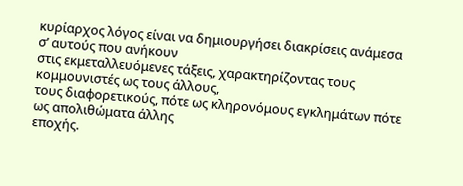κυρίαρχος λόγος είναι να δημιουργήσει διακρίσεις ανάμεσα σ’ αυτούς που ανήκουν
στις εκμεταλλευόμενες τάξεις, χαρακτηρίζοντας τους κομμουνιστές ως τους άλλους,
τους διαφορετικούς, πότε ως κληρονόμους εγκλημάτων πότε ως απολιθώματα άλλης
εποχής.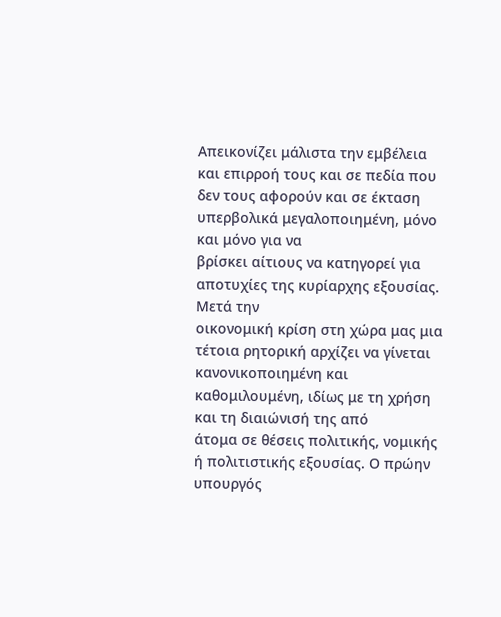Απεικονίζει μάλιστα την εμβέλεια και επιρροή τους και σε πεδία που
δεν τους αφορούν και σε έκταση υπερβολικά μεγαλοποιημένη, μόνο και μόνο για να
βρίσκει αίτιους να κατηγορεί για αποτυχίες της κυρίαρχης εξουσίας.
Μετά την
οικονομική κρίση στη χώρα μας μια τέτοια ρητορική αρχίζει να γίνεται
κανονικοποιημένη και καθομιλουμένη, ιδίως με τη χρήση και τη διαιώνισή της από
άτομα σε θέσεις πολιτικής, νομικής ή πολιτιστικής εξουσίας. Ο πρώην υπουργός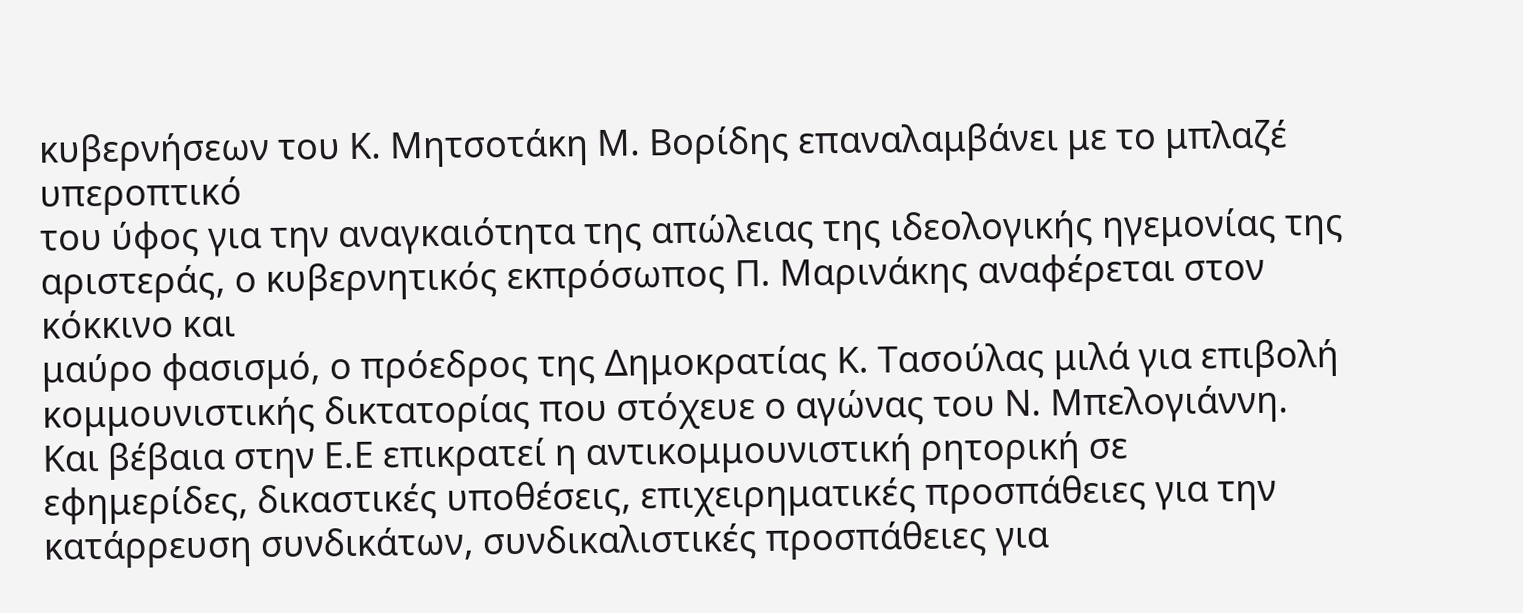κυβερνήσεων του Κ. Μητσοτάκη Μ. Βορίδης επαναλαμβάνει με το μπλαζέ υπεροπτικό
του ύφος για την αναγκαιότητα της απώλειας της ιδεολογικής ηγεμονίας της
αριστεράς, ο κυβερνητικός εκπρόσωπος Π. Μαρινάκης αναφέρεται στον κόκκινο και
μαύρο φασισμό, ο πρόεδρος της Δημοκρατίας Κ. Τασούλας μιλά για επιβολή
κομμουνιστικής δικτατορίας που στόχευε ο αγώνας του Ν. Μπελογιάννη.
Και βέβαια στην Ε.Ε επικρατεί η αντικομμουνιστική ρητορική σε
εφημερίδες, δικαστικές υποθέσεις, επιχειρηματικές προσπάθειες για την
κατάρρευση συνδικάτων, συνδικαλιστικές προσπάθειες για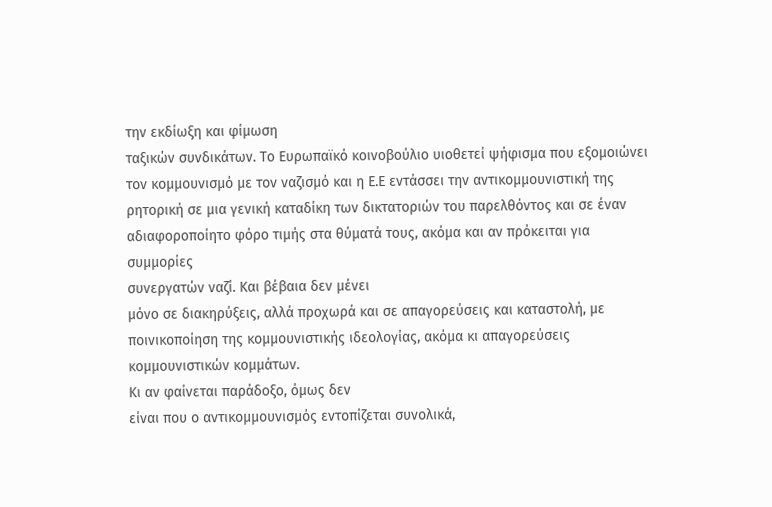την εκδίωξη και φίμωση
ταξικών συνδικάτων. Το Ευρωπαϊκό κοινοβούλιο υιοθετεί ψήφισμα που εξομοιώνει
τον κομμουνισμό με τον ναζισμό και η Ε.Ε εντάσσει την αντικομμουνιστική της
ρητορική σε μια γενική καταδίκη των δικτατοριών του παρελθόντος και σε έναν
αδιαφοροποίητο φόρο τιμής στα θύματά τους, ακόμα και αν πρόκειται για συμμορίες
συνεργατών ναζί. Και βέβαια δεν μένει
μόνο σε διακηρύξεις, αλλά προχωρά και σε απαγορεύσεις και καταστολή, με
ποινικοποίηση της κομμουνιστικής ιδεολογίας, ακόμα κι απαγορεύσεις
κομμουνιστικών κομμάτων.
Κι αν φαίνεται παράδοξο, όμως δεν
είναι που ο αντικομμουνισμός εντοπίζεται συνολικά,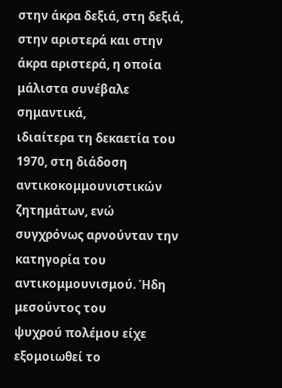στην άκρα δεξιά, στη δεξιά,
στην αριστερά και στην άκρα αριστερά, η οποία μάλιστα συνέβαλε σημαντικά,
ιδιαίτερα τη δεκαετία του 1970, στη διάδοση αντικοκομμουνιστικών ζητημάτων, ενώ
συγχρόνως αρνούνταν την κατηγορία του αντικομμουνισμού. Ήδη μεσούντος του
ψυχρού πολέμου είχε εξομοιωθεί το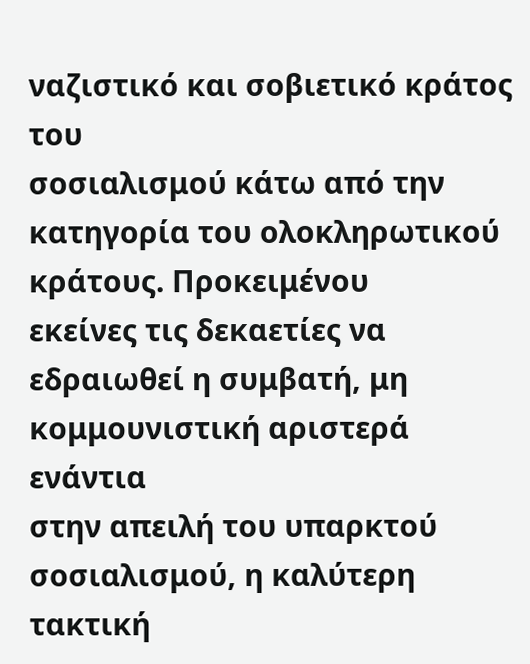ναζιστικό και σοβιετικό κράτος του
σοσιαλισμού κάτω από την κατηγορία του ολοκληρωτικού κράτους. Προκειμένου
εκείνες τις δεκαετίες να εδραιωθεί η συμβατή, μη κομμουνιστική αριστερά ενάντια
στην απειλή του υπαρκτού σοσιαλισμού, η καλύτερη τακτική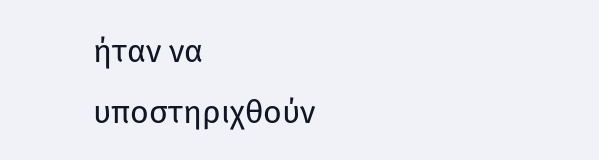ήταν να υποστηριχθούν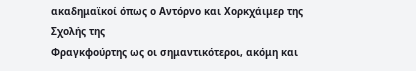ακαδημαϊκοί όπως ο Αντόρνο και Χορκχάιμερ της Σχολής της
Φραγκφούρτης ως οι σημαντικότεροι, ακόμη και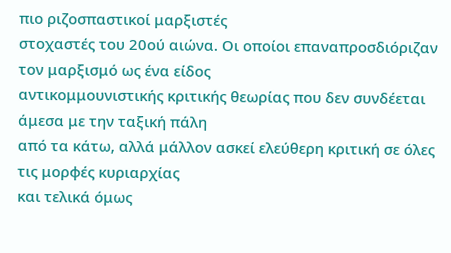πιο ριζοσπαστικοί μαρξιστές
στοχαστές του 20ού αιώνα. Οι οποίοι επαναπροσδιόριζαν τον μαρξισμό ως ένα είδος
αντικομμουνιστικής κριτικής θεωρίας που δεν συνδέεται άμεσα με την ταξική πάλη
από τα κάτω, αλλά μάλλον ασκεί ελεύθερη κριτική σε όλες τις μορφές κυριαρχίας
και τελικά όμως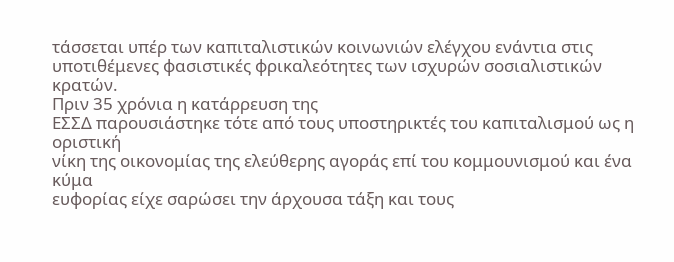τάσσεται υπέρ των καπιταλιστικών κοινωνιών ελέγχου ενάντια στις
υποτιθέμενες φασιστικές φρικαλεότητες των ισχυρών σοσιαλιστικών κρατών.
Πριν 35 χρόνια η κατάρρευση της
ΕΣΣΔ παρουσιάστηκε τότε από τους υποστηρικτές του καπιταλισμού ως η οριστική
νίκη της οικονομίας της ελεύθερης αγοράς επί του κομμουνισμού και ένα κύμα
ευφορίας είχε σαρώσει την άρχουσα τάξη και τους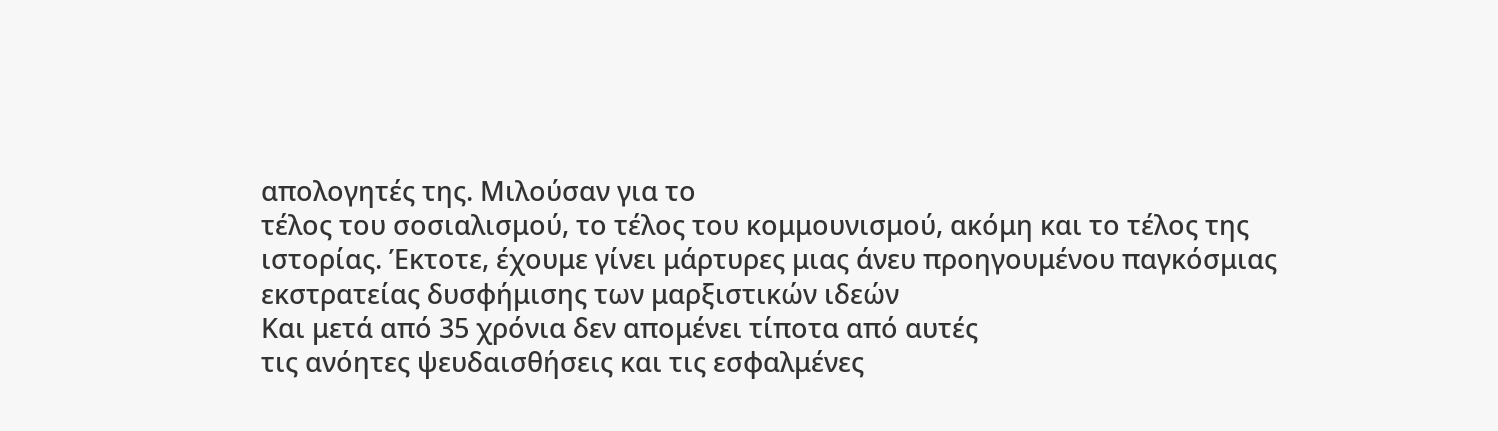απολογητές της. Μιλούσαν για το
τέλος του σοσιαλισμού, το τέλος του κομμουνισμού, ακόμη και το τέλος της
ιστορίας. Έκτοτε, έχουμε γίνει μάρτυρες μιας άνευ προηγουμένου παγκόσμιας
εκστρατείας δυσφήμισης των μαρξιστικών ιδεών
Και μετά από 35 χρόνια δεν απομένει τίποτα από αυτές
τις ανόητες ψευδαισθήσεις και τις εσφαλμένες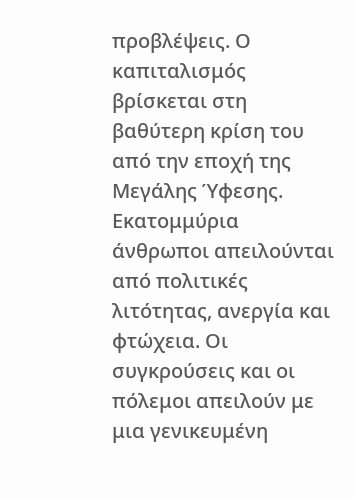προβλέψεις. Ο καπιταλισμός
βρίσκεται στη βαθύτερη κρίση του από την εποχή της Μεγάλης Ύφεσης. Εκατομμύρια
άνθρωποι απειλούνται από πολιτικές λιτότητας, ανεργία και φτώχεια. Οι
συγκρούσεις και οι πόλεμοι απειλούν με μια γενικευμένη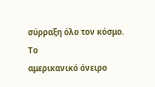σύρραξη όλο τον κόσμο. Το
αμερικανικό όνειρο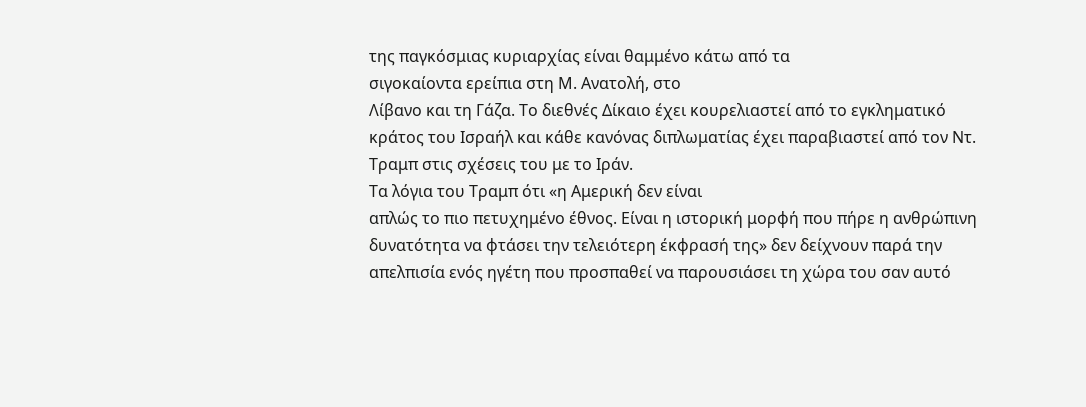της παγκόσμιας κυριαρχίας είναι θαμμένο κάτω από τα
σιγοκαίοντα ερείπια στη Μ. Ανατολή, στο
Λίβανο και τη Γάζα. Το διεθνές Δίκαιο έχει κουρελιαστεί από το εγκληματικό
κράτος του Ισραήλ και κάθε κανόνας διπλωματίας έχει παραβιαστεί από τον Ντ.
Τραμπ στις σχέσεις του με το Ιράν.
Τα λόγια του Τραμπ ότι «η Αμερική δεν είναι
απλώς το πιο πετυχημένο έθνος. Είναι η ιστορική μορφή που πήρε η ανθρώπινη
δυνατότητα να φτάσει την τελειότερη έκφρασή της» δεν δείχνουν παρά την
απελπισία ενός ηγέτη που προσπαθεί να παρουσιάσει τη χώρα του σαν αυτό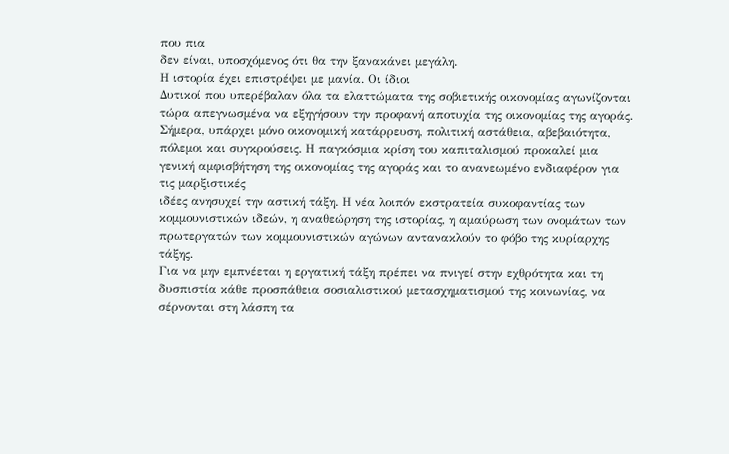που πια
δεν είναι, υποσχόμενος ότι θα την ξανακάνει μεγάλη.
Η ιστορία έχει επιστρέψει με μανία. Οι ίδιοι
Δυτικοί που υπερέβαλαν όλα τα ελαττώματα της σοβιετικής οικονομίας αγωνίζονται
τώρα απεγνωσμένα να εξηγήσουν την προφανή αποτυχία της οικονομίας της αγοράς.
Σήμερα, υπάρχει μόνο οικονομική κατάρρευση, πολιτική αστάθεια, αβεβαιότητα,
πόλεμοι και συγκρούσεις. Η παγκόσμια κρίση του καπιταλισμού προκαλεί μια
γενική αμφισβήτηση της οικονομίας της αγοράς και το ανανεωμένο ενδιαφέρον για τις μαρξιστικές
ιδέες ανησυχεί την αστική τάξη. Η νέα λοιπόν εκστρατεία συκοφαντίας των
κομμουνιστικών ιδεών, η αναθεώρηση της ιστορίας, η αμαύρωση των ονομάτων των
πρωτεργατών των κομμουνιστικών αγώνων αντανακλούν το φόβο της κυρίαρχης τάξης.
Για να μην εμπνέεται η εργατική τάξη πρέπει να πνιγεί στην εχθρότητα και τη
δυσπιστία κάθε προσπάθεια σοσιαλιστικού μετασχηματισμού της κοινωνίας, να
σέρνονται στη λάσπη τα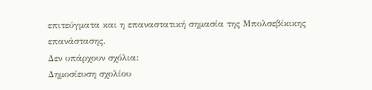επιτεύγματα και η επαναστατική σημασία της Μπολσεβίκικης
επανάστασης.
Δεν υπάρχουν σχόλια:
Δημοσίευση σχολίου